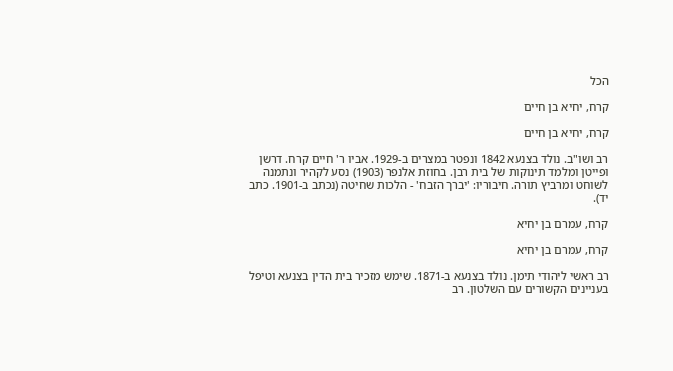הכל

קרח, יחיא בן חיים

קרח, יחיא בן חיים

רב ושו"ב. נולד בצנעא 1842 ונפטר במצרים ב-1929. אביו ר' חיים קרח. דרשן ופייטן ומלמד תינוקות של בית רבן. בחוזת אלנפר (1903) נסע לקהיר ונתמנה לשוחט ומרביץ תורה. חיבוריו: 'יברך הזבח' - הלכות שחיטה (נכתב ב-1901. כתב יד).

קרח, עמרם בן יחיא

קרח, עמרם בן יחיא

רב ראשי ליהודי תימן. נולד בצנעא ב-1871. שימש מזכיר בית הדין בצנעא וטיפל בעניינים הקשורים עם השלטון. רב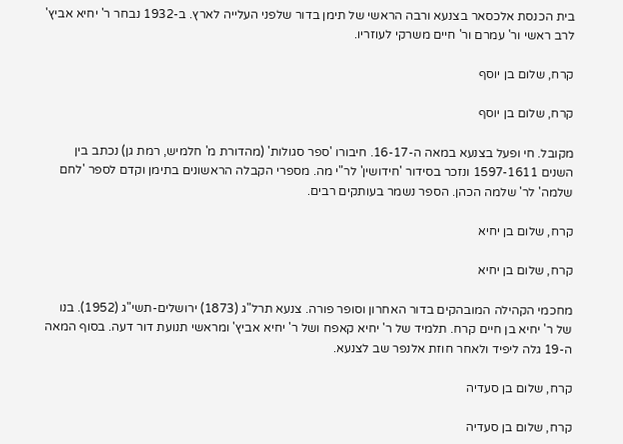בית הכנסת אלכסאר בצנעא ורבה הראשי של תימן בדור שלפני העלייה לארץ. ב-1932 נבחר ר' יחיא אביץ' לרב ראשי ור' עמרם ור' חיים משרקי לעוזריו.

קרח, שלום בן יוסף

קרח, שלום בן יוסף

מקובל. חי ופעל בצנעא במאה ה-16-17. חיבורו 'ספר סגולות' (מהדורת מ' חלמיש, רמת גן) נכתב בין השנים 1597-1611 ונזכר בסידור 'חידושין' לר"י מה. מספרי הקבלה הראשונים בתימן וקדם לספר 'לחם שלמה' לר' שלמה הכהן. הספר נשמר בעותקים רבים.

קרח, שלום בן יחיא

קרח, שלום בן יחיא

מחכמי הקהילה המובהקים בדור האחרון וסופר פורה. צנעא תרל"ג (1873) ירושלים-תשי"ג (1952). בנו של ר' יחיא בן חיים קרח. תלמיד של ר' יחיא קאפח ושל ר' יחיא אביץ' ומראשי תנועת דור דעה. בסוף המאה ה-19 גלה ליפיד ולאחר חוזת אלנפר שב לצנעא.

קרח, שלום בן סעדיה

קרח, שלום בן סעדיה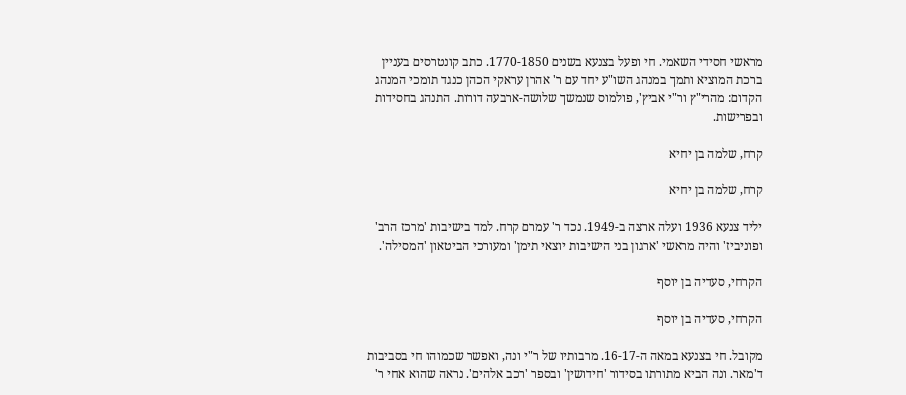מראשי חסידי השאמי. חי ופעל בצנעא בשנים 1770-1850. כתב קונטרסים בעניין ברכת המוציא ותמך במנהג השו"ע יחד עם ר' אהרן עראקי הכהן כנגד תומכי המנהג הקדום: מהרי"ץ ור"י אביץ', פולמוס שנמשך שלושה-ארבעה דורות. התנהג בחסידות ובפרישות.

קרח, שלמה בן יחיא

קרח, שלמה בן יחיא

יליד צנעא 1936 ועלה ארצה ב-1949. נכד ר' עמרם קרח. למד בישיבות 'מרכז הרב' ופוניביז' והיה מראשי 'ארגון בני הישיבות יוצאי תימן' ומעורכי הביטאון 'המסילה'.

הקרחי, סעדיה בן יוסף

הקרחי, סעדיה בן יוסף

מקובל. חי בצנעא במאה ה-16-17. מרבותיו של ר"י ונה, ואפשר שכמוהו חי בסביבות ד'מאר. ונה הביא מתורתו בסידור 'חידושין' ובספר 'רכב אלהים'. נראה שהוא אחי ר'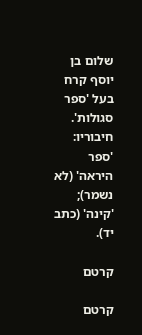שלום בן יוסף קרח בעל 'ספר סגולות'. חיבוריו: 'ספר היראה' (לא נשמר); 'קינה' (כתב יד).

קרטם

קרטם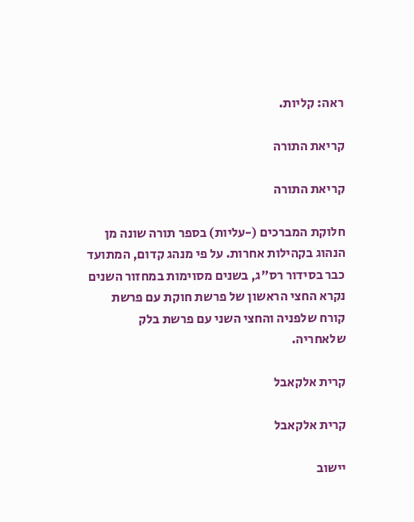ראה: קליות.

קריאת התורה

קריאת התורה

חלוקת המברכים (-עליות) בספר תורה שונה מן הנהוג בקהילות אחרות. על פי מנהג קדום, המתועד כבר בסידור רס"ג, בשנים מסוימות במחזור השנים נקרא החצי הראשון של פרשת חוקת עם פרשת קורח שלפניה והחצי השני עם פרשת בלק שלאחריה.

קרית אלקאבל

קרית אלקאבל

יישוב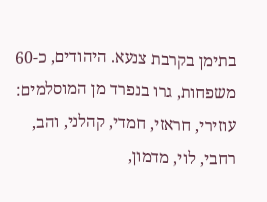בתימן בקרבת צנעא. היהודים, כ-60 משפחות, גרו בנפרד מן המוסלמים: עוזירי, חראזי, חמדי, קהלני, והב, רחבי, לוי, מדמון,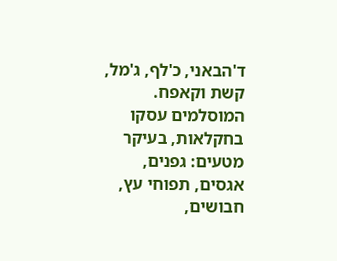ד'הבאני, כ'לף, ג'מל, קשת וקאפח. המוסלמים עסקו בחקלאות, בעיקר מטעים: גפנים, אגסים, תפוחי עץ, חבושים,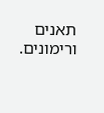תאנים ורימונים.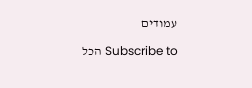עמודים

Subscribe to הכל